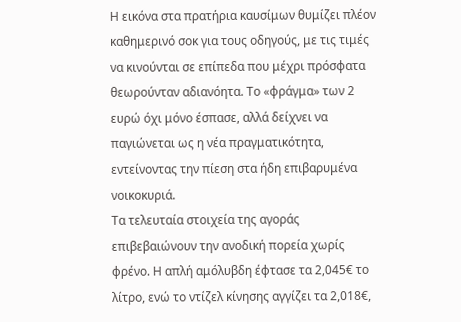Η εικόνα στα πρατήρια καυσίμων θυμίζει πλέον καθημερινό σοκ για τους οδηγούς, με τις τιμές να κινούνται σε επίπεδα που μέχρι πρόσφατα θεωρούνταν αδιανόητα. Το «φράγμα» των 2 ευρώ όχι μόνο έσπασε, αλλά δείχνει να παγιώνεται ως η νέα πραγματικότητα, εντείνοντας την πίεση στα ήδη επιβαρυμένα νοικοκυριά.
Τα τελευταία στοιχεία της αγοράς επιβεβαιώνουν την ανοδική πορεία χωρίς φρένο. Η απλή αμόλυβδη έφτασε τα 2,045€ το λίτρο, ενώ το ντίζελ κίνησης αγγίζει τα 2,018€,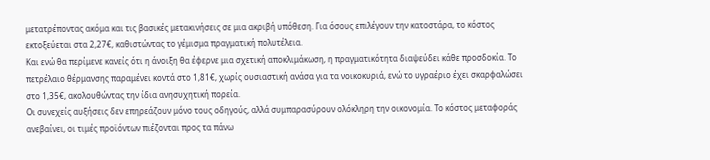μετατρέποντας ακόμα και τις βασικές μετακινήσεις σε μια ακριβή υπόθεση. Για όσους επιλέγουν την κατοστάρα, το κόστος εκτοξεύεται στα 2,27€, καθιστώντας το γέμισμα πραγματική πολυτέλεια.
Και ενώ θα περίμενε κανείς ότι η άνοιξη θα έφερνε μια σχετική αποκλιμάκωση, η πραγματικότητα διαψεύδει κάθε προσδοκία. Το πετρέλαιο θέρμανσης παραμένει κοντά στο 1,81€, χωρίς ουσιαστική ανάσα για τα νοικοκυριά, ενώ το υγραέριο έχει σκαρφαλώσει στο 1,35€, ακολουθώντας την ίδια ανησυχητική πορεία.
Οι συνεχείς αυξήσεις δεν επηρεάζουν μόνο τους οδηγούς, αλλά συμπαρασύρουν ολόκληρη την οικονομία. Το κόστος μεταφοράς ανεβαίνει, οι τιμές προϊόντων πιέζονται προς τα πάνω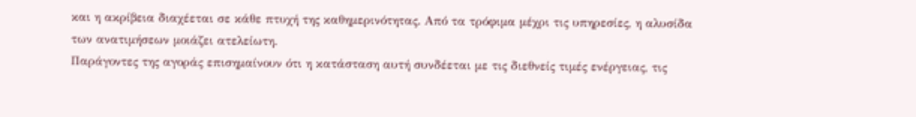και η ακρίβεια διαχέεται σε κάθε πτυχή της καθημερινότητας. Από τα τρόφιμα μέχρι τις υπηρεσίες, η αλυσίδα των ανατιμήσεων μοιάζει ατελείωτη.
Παράγοντες της αγοράς επισημαίνουν ότι η κατάσταση αυτή συνδέεται με τις διεθνείς τιμές ενέργειας, τις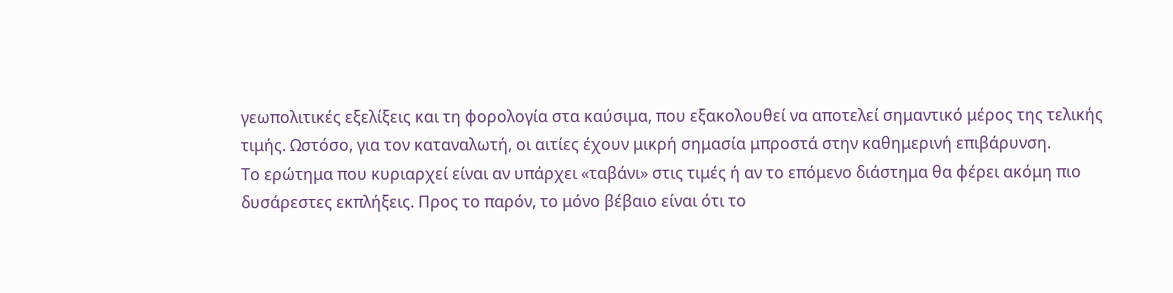γεωπολιτικές εξελίξεις και τη φορολογία στα καύσιμα, που εξακολουθεί να αποτελεί σημαντικό μέρος της τελικής τιμής. Ωστόσο, για τον καταναλωτή, οι αιτίες έχουν μικρή σημασία μπροστά στην καθημερινή επιβάρυνση.
Το ερώτημα που κυριαρχεί είναι αν υπάρχει «ταβάνι» στις τιμές ή αν το επόμενο διάστημα θα φέρει ακόμη πιο δυσάρεστες εκπλήξεις. Προς το παρόν, το μόνο βέβαιο είναι ότι το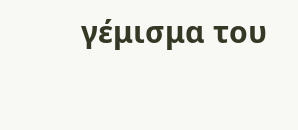γέμισμα του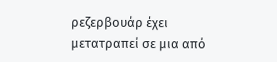ρεζερβουάρ έχει μετατραπεί σε μια από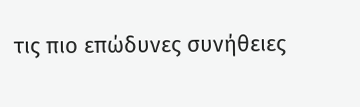τις πιο επώδυνες συνήθειες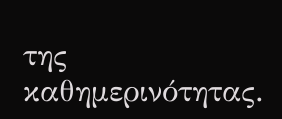της καθημερινότητας.